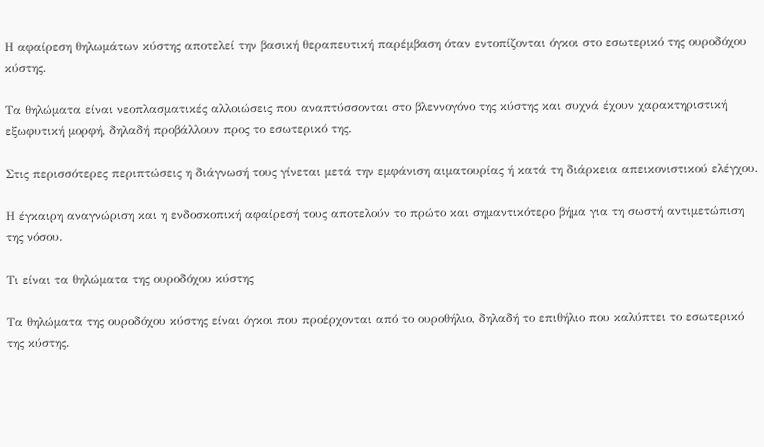Η αφαίρεση θηλωμάτων κύστης αποτελεί την βασική θεραπευτική παρέμβαση όταν εντοπίζονται όγκοι στο εσωτερικό της ουροδόχου κύστης.

Τα θηλώματα είναι νεοπλασματικές αλλοιώσεις που αναπτύσσονται στο βλεννογόνο της κύστης και συχνά έχουν χαρακτηριστική εξωφυτική μορφή, δηλαδή προβάλλουν προς το εσωτερικό της.

Στις περισσότερες περιπτώσεις η διάγνωσή τους γίνεται μετά την εμφάνιση αιματουρίας ή κατά τη διάρκεια απεικονιστικού ελέγχου.

Η έγκαιρη αναγνώριση και η ενδοσκοπική αφαίρεσή τους αποτελούν το πρώτο και σημαντικότερο βήμα για τη σωστή αντιμετώπιση της νόσου.

Τι είναι τα θηλώματα της ουροδόχου κύστης

Τα θηλώματα της ουροδόχου κύστης είναι όγκοι που προέρχονται από το ουροθήλιο, δηλαδή το επιθήλιο που καλύπτει το εσωτερικό της κύστης.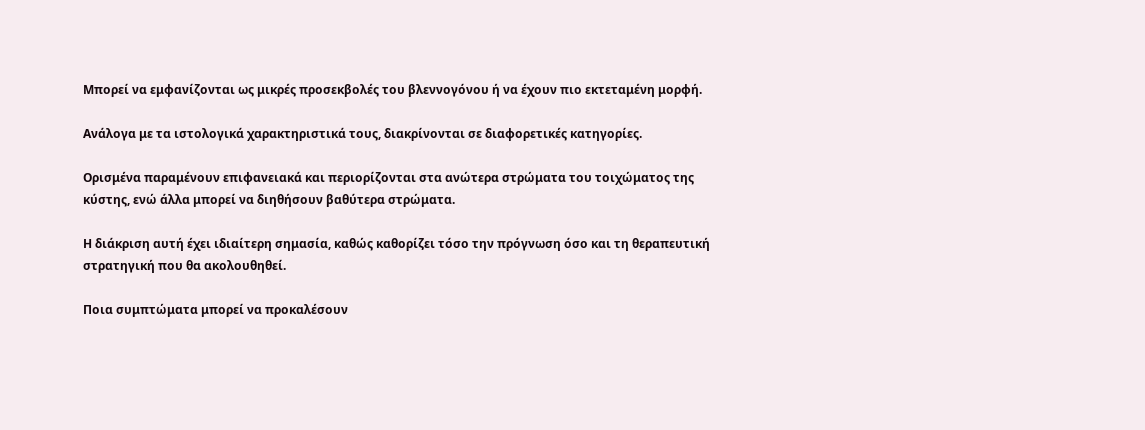Μπορεί να εμφανίζονται ως μικρές προσεκβολές του βλεννογόνου ή να έχουν πιο εκτεταμένη μορφή.

Ανάλογα με τα ιστολογικά χαρακτηριστικά τους, διακρίνονται σε διαφορετικές κατηγορίες.

Ορισμένα παραμένουν επιφανειακά και περιορίζονται στα ανώτερα στρώματα του τοιχώματος της κύστης, ενώ άλλα μπορεί να διηθήσουν βαθύτερα στρώματα.

Η διάκριση αυτή έχει ιδιαίτερη σημασία, καθώς καθορίζει τόσο την πρόγνωση όσο και τη θεραπευτική στρατηγική που θα ακολουθηθεί.

Ποια συμπτώματα μπορεί να προκαλέσουν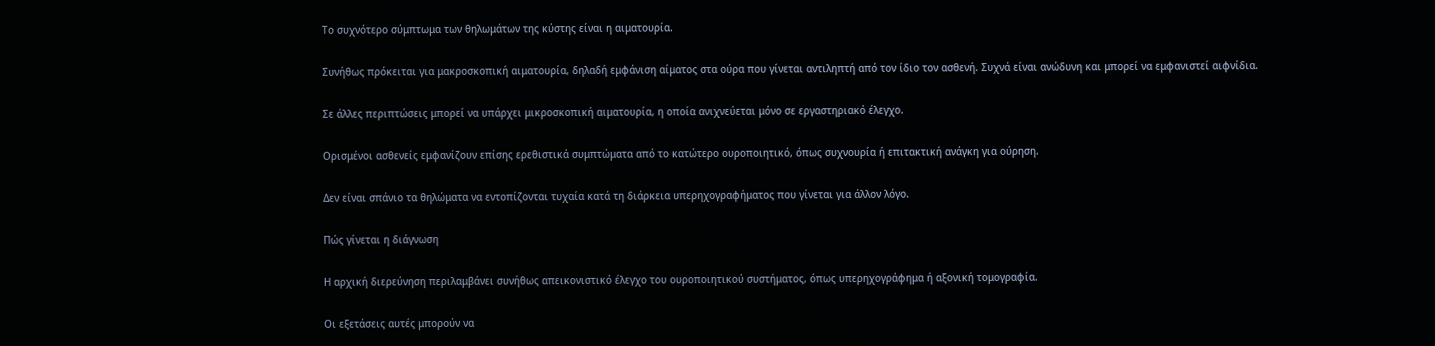Το συχνότερο σύμπτωμα των θηλωμάτων της κύστης είναι η αιματουρία.

Συνήθως πρόκειται για μακροσκοπική αιματουρία, δηλαδή εμφάνιση αίματος στα ούρα που γίνεται αντιληπτή από τον ίδιο τον ασθενή. Συχνά είναι ανώδυνη και μπορεί να εμφανιστεί αιφνίδια.

Σε άλλες περιπτώσεις μπορεί να υπάρχει μικροσκοπική αιματουρία, η οποία ανιχνεύεται μόνο σε εργαστηριακό έλεγχο.

Ορισμένοι ασθενείς εμφανίζουν επίσης ερεθιστικά συμπτώματα από το κατώτερο ουροποιητικό, όπως συχνουρία ή επιτακτική ανάγκη για ούρηση.

Δεν είναι σπάνιο τα θηλώματα να εντοπίζονται τυχαία κατά τη διάρκεια υπερηχογραφήματος που γίνεται για άλλον λόγο.

Πώς γίνεται η διάγνωση

Η αρχική διερεύνηση περιλαμβάνει συνήθως απεικονιστικό έλεγχο του ουροποιητικού συστήματος, όπως υπερηχογράφημα ή αξονική τομογραφία.

Οι εξετάσεις αυτές μπορούν να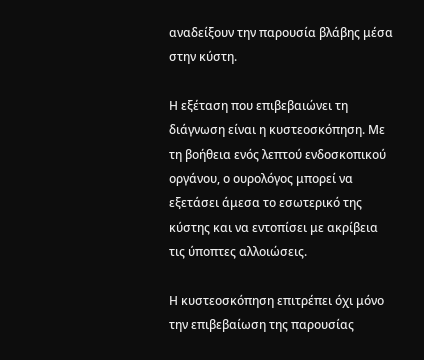αναδείξουν την παρουσία βλάβης μέσα στην κύστη.

Η εξέταση που επιβεβαιώνει τη διάγνωση είναι η κυστεοσκόπηση. Με τη βοήθεια ενός λεπτού ενδοσκοπικού οργάνου, ο ουρολόγος μπορεί να εξετάσει άμεσα το εσωτερικό της κύστης και να εντοπίσει με ακρίβεια τις ύποπτες αλλοιώσεις.

Η κυστεοσκόπηση επιτρέπει όχι μόνο την επιβεβαίωση της παρουσίας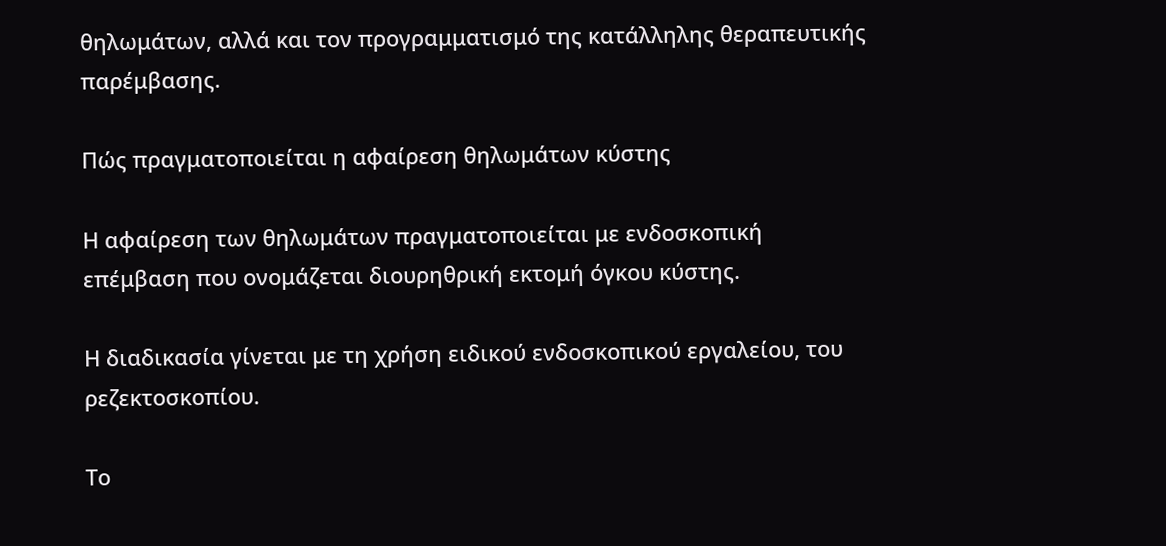θηλωμάτων, αλλά και τον προγραμματισμό της κατάλληλης θεραπευτικής παρέμβασης.

Πώς πραγματοποιείται η αφαίρεση θηλωμάτων κύστης

Η αφαίρεση των θηλωμάτων πραγματοποιείται με ενδοσκοπική επέμβαση που ονομάζεται διουρηθρική εκτομή όγκου κύστης.

Η διαδικασία γίνεται με τη χρήση ειδικού ενδοσκοπικού εργαλείου, του ρεζεκτοσκοπίου.

Το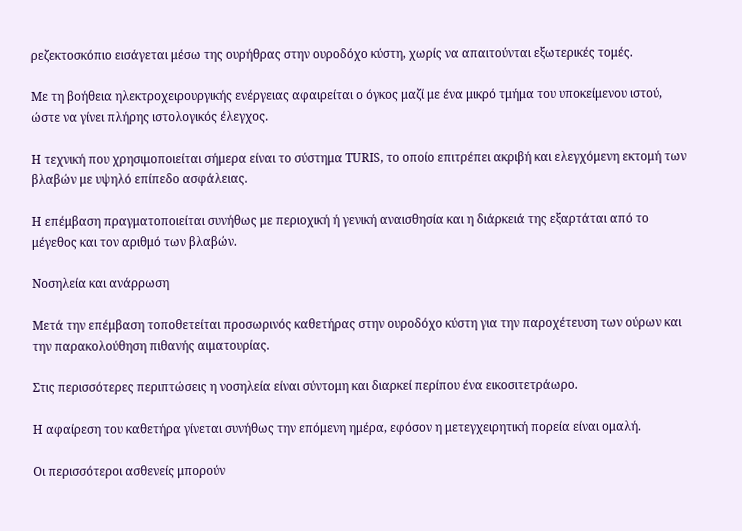ρεζεκτοσκόπιο εισάγεται μέσω της ουρήθρας στην ουροδόχο κύστη, χωρίς να απαιτούνται εξωτερικές τομές.

Με τη βοήθεια ηλεκτροχειρουργικής ενέργειας αφαιρείται ο όγκος μαζί με ένα μικρό τμήμα του υποκείμενου ιστού, ώστε να γίνει πλήρης ιστολογικός έλεγχος.

Η τεχνική που χρησιμοποιείται σήμερα είναι το σύστημα TURIS, το οποίο επιτρέπει ακριβή και ελεγχόμενη εκτομή των βλαβών με υψηλό επίπεδο ασφάλειας.

Η επέμβαση πραγματοποιείται συνήθως με περιοχική ή γενική αναισθησία και η διάρκειά της εξαρτάται από το μέγεθος και τον αριθμό των βλαβών.

Νοσηλεία και ανάρρωση

Μετά την επέμβαση τοποθετείται προσωρινός καθετήρας στην ουροδόχο κύστη για την παροχέτευση των ούρων και την παρακολούθηση πιθανής αιματουρίας.

Στις περισσότερες περιπτώσεις η νοσηλεία είναι σύντομη και διαρκεί περίπου ένα εικοσιτετράωρο.

Η αφαίρεση του καθετήρα γίνεται συνήθως την επόμενη ημέρα, εφόσον η μετεγχειρητική πορεία είναι ομαλή.

Οι περισσότεροι ασθενείς μπορούν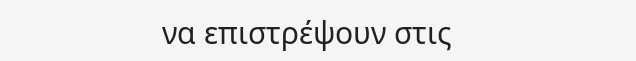να επιστρέψουν στις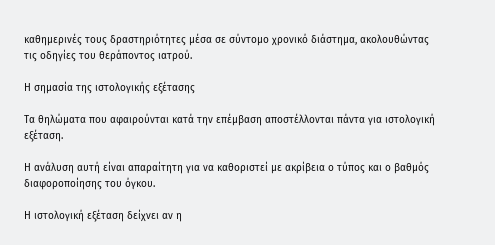καθημερινές τους δραστηριότητες μέσα σε σύντομο χρονικό διάστημα, ακολουθώντας τις οδηγίες του θεράποντος ιατρού.

Η σημασία της ιστολογικής εξέτασης

Τα θηλώματα που αφαιρούνται κατά την επέμβαση αποστέλλονται πάντα για ιστολογική εξέταση.

Η ανάλυση αυτή είναι απαραίτητη για να καθοριστεί με ακρίβεια ο τύπος και ο βαθμός διαφοροποίησης του όγκου.

Η ιστολογική εξέταση δείχνει αν η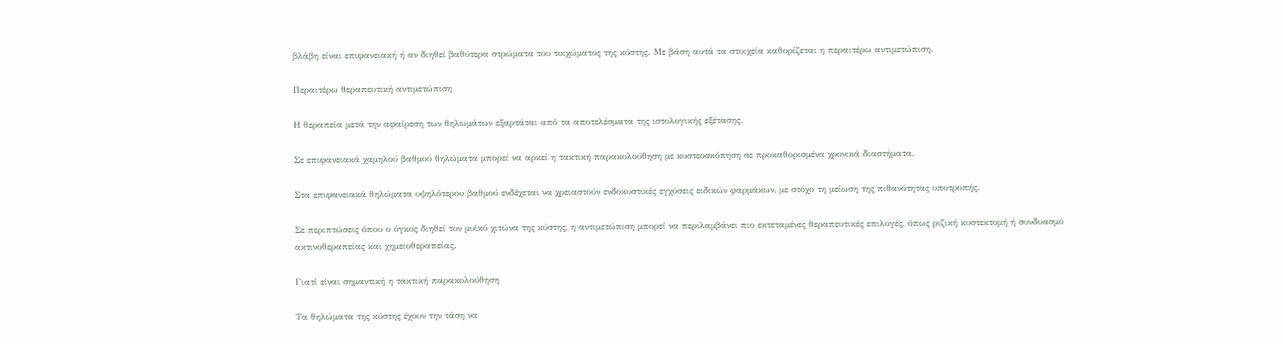βλάβη είναι επιφανειακή ή αν διηθεί βαθύτερα στρώματα του τοιχώματος της κύστης. Με βάση αυτά τα στοιχεία καθορίζεται η περαιτέρω αντιμετώπιση.

Περαιτέρω θεραπευτική αντιμετώπιση

Η θεραπεία μετά την αφαίρεση των θηλωμάτων εξαρτάται από τα αποτελέσματα της ιστολογικής εξέτασης.

Σε επιφανειακά χαμηλού βαθμού θηλώματα μπορεί να αρκεί η τακτική παρακολούθηση με κυστεοσκόπηση σε προκαθορισμένα χρονικά διαστήματα.

Στα επιφανειακά θηλώματα υψηλότερου βαθμού ενδέχεται να χρειαστούν ενδοκυστικές εγχύσεις ειδικών φαρμάκων, με στόχο τη μείωση της πιθανότητας υποτροπής.

Σε περιπτώσεις όπου ο όγκος διηθεί τον μυϊκό χιτώνα της κύστης, η αντιμετώπιση μπορεί να περιλαμβάνει πιο εκτεταμένες θεραπευτικές επιλογές, όπως ριζική κυστεκτομή ή συνδυασμό ακτινοθεραπείας και χημειοθεραπείας.

Γιατί είναι σημαντική η τακτική παρακολούθηση

Τα θηλώματα της κύστης έχουν την τάση να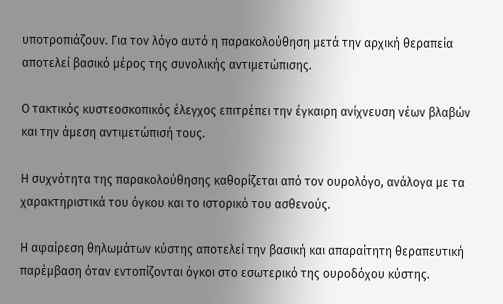υποτροπιάζουν. Για τον λόγο αυτό η παρακολούθηση μετά την αρχική θεραπεία αποτελεί βασικό μέρος της συνολικής αντιμετώπισης.

Ο τακτικός κυστεοσκοπικός έλεγχος επιτρέπει την έγκαιρη ανίχνευση νέων βλαβών και την άμεση αντιμετώπισή τους.

Η συχνότητα της παρακολούθησης καθορίζεται από τον ουρολόγο, ανάλογα με τα χαρακτηριστικά του όγκου και το ιστορικό του ασθενούς.

Η αφαίρεση θηλωμάτων κύστης αποτελεί την βασική και απαραίτητη θεραπευτική παρέμβαση όταν εντοπίζονται όγκοι στο εσωτερικό της ουροδόχου κύστης.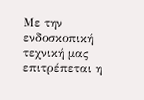Με την ενδοσκοπική τεχνική μας επιτρέπεται η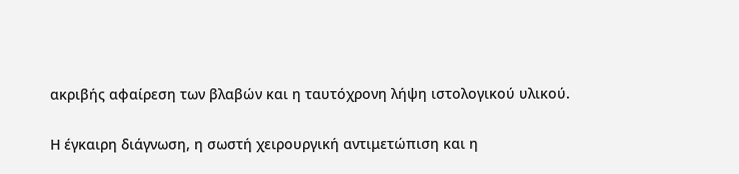ακριβής αφαίρεση των βλαβών και η ταυτόχρονη λήψη ιστολογικού υλικού.

Η έγκαιρη διάγνωση, η σωστή χειρουργική αντιμετώπιση και η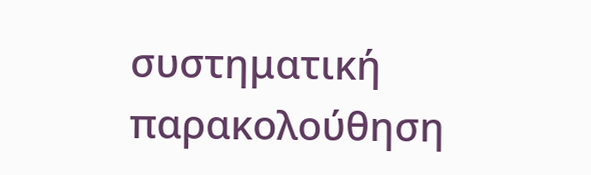συστηματική παρακολούθηση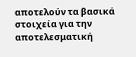αποτελούν τα βασικά στοιχεία για την αποτελεσματική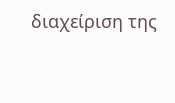διαχείριση της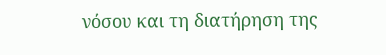νόσου και τη διατήρηση της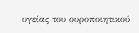υγείας του ουροποιητικού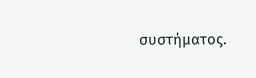συστήματος.